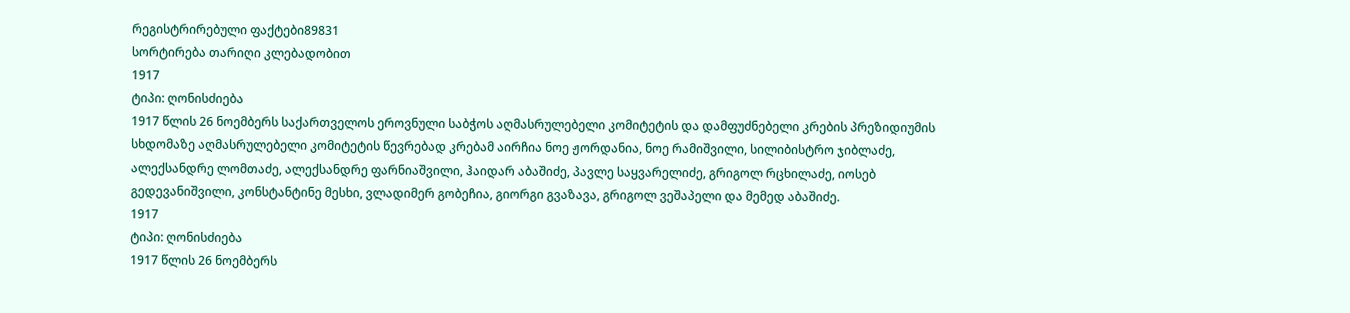რეგისტრირებული ფაქტები89831
სორტირება თარიღი კლებადობით
1917
ტიპი: ღონისძიება
1917 წლის 26 ნოემბერს საქართველოს ეროვნული საბჭოს აღმასრულებელი კომიტეტის და დამფუძნებელი კრების პრეზიდიუმის სხდომაზე აღმასრულებელი კომიტეტის წევრებად კრებამ აირჩია ნოე ჟორდანია, ნოე რამიშვილი, სილიბისტრო ჯიბლაძე, ალექსანდრე ლომთაძე, ალექსანდრე ფარნიაშვილი, ჰაიდარ აბაშიძე, პავლე საყვარელიძე, გრიგოლ რცხილაძე, იოსებ გედევანიშვილი, კონსტანტინე მესხი, ვლადიმერ გობეჩია, გიორგი გვაზავა, გრიგოლ ვეშაპელი და მემედ აბაშიძე.
1917
ტიპი: ღონისძიება
1917 წლის 26 ნოემბერს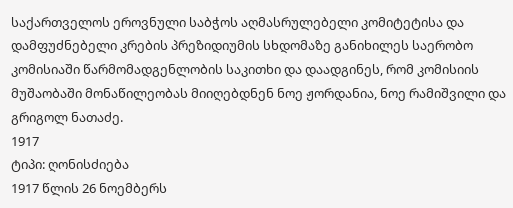საქართველოს ეროვნული საბჭოს აღმასრულებელი კომიტეტისა და დამფუძნებელი კრების პრეზიდიუმის სხდომაზე განიხილეს საერობო კომისიაში წარმომადგენლობის საკითხი და დაადგინეს, რომ კომისიის მუშაობაში მონაწილეობას მიიღებდნენ ნოე ჟორდანია, ნოე რამიშვილი და გრიგოლ ნათაძე.
1917
ტიპი: ღონისძიება
1917 წლის 26 ნოემბერს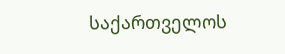საქართველოს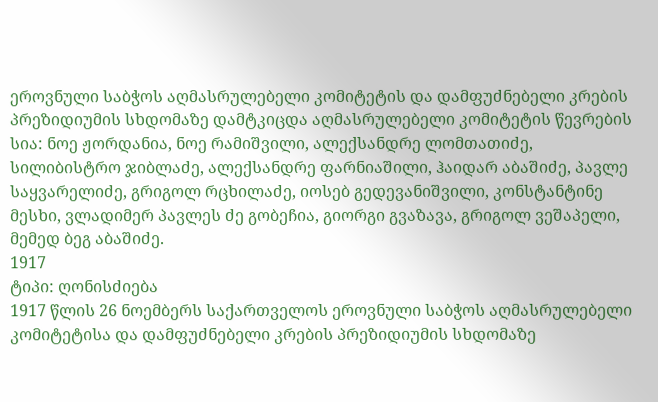ეროვნული საბჭოს აღმასრულებელი კომიტეტის და დამფუძნებელი კრების პრეზიდიუმის სხდომაზე დამტკიცდა აღმასრულებელი კომიტეტის წევრების სია: ნოე ჟორდანია, ნოე რამიშვილი, ალექსანდრე ლომთათიძე, სილიბისტრო ჯიბლაძე, ალექსანდრე ფარნიაშილი, ჰაიდარ აბაშიძე, პავლე საყვარელიძე, გრიგოლ რცხილაძე, იოსებ გედევანიშვილი, კონსტანტინე მესხი, ვლადიმერ პავლეს ძე გობეჩია, გიორგი გვაზავა, გრიგოლ ვეშაპელი, მემედ ბეგ აბაშიძე.
1917
ტიპი: ღონისძიება
1917 წლის 26 ნოემბერს საქართველოს ეროვნული საბჭოს აღმასრულებელი კომიტეტისა და დამფუძნებელი კრების პრეზიდიუმის სხდომაზე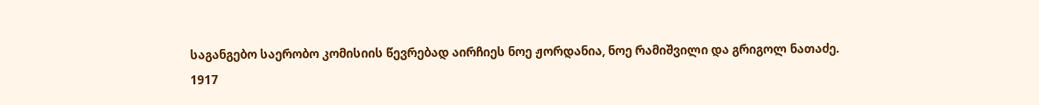საგანგებო საერობო კომისიის წევრებად აირჩიეს ნოე ჟორდანია, ნოე რამიშვილი და გრიგოლ ნათაძე.
1917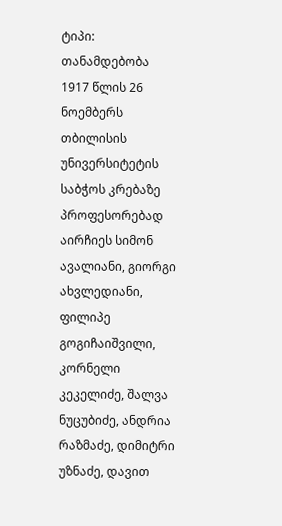ტიპი: თანამდებობა
1917 წლის 26 ნოემბერს თბილისის უნივერსიტეტის საბჭოს კრებაზე პროფესორებად აირჩიეს სიმონ ავალიანი, გიორგი ახვლედიანი, ფილიპე გოგიჩაიშვილი, კორნელი კეკელიძე, შალვა ნუცუბიძე, ანდრია რაზმაძე, დიმიტრი უზნაძე, დავით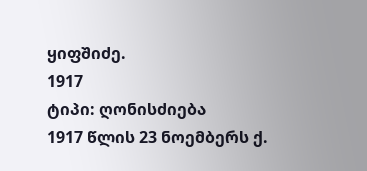ყიფშიძე.
1917
ტიპი: ღონისძიება
1917 წლის 23 ნოემბერს ქ.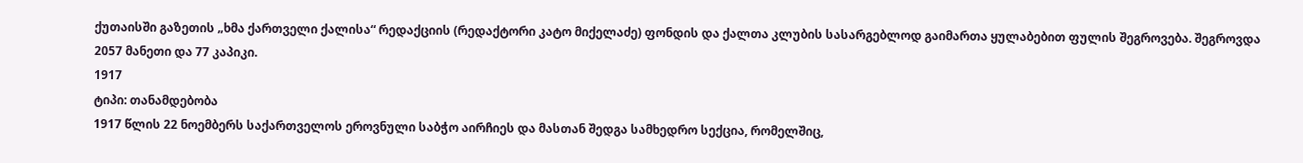ქუთაისში გაზეთის „ხმა ქართველი ქალისა“ რედაქციის (რედაქტორი კატო მიქელაძე) ფონდის და ქალთა კლუბის სასარგებლოდ გაიმართა ყულაბებით ფულის შეგროვება. შეგროვდა 2057 მანეთი და 77 კაპიკი.
1917
ტიპი: თანამდებობა
1917 წლის 22 ნოემბერს საქართველოს ეროვნული საბჭო აირჩიეს და მასთან შედგა სამხედრო სექცია, რომელშიც,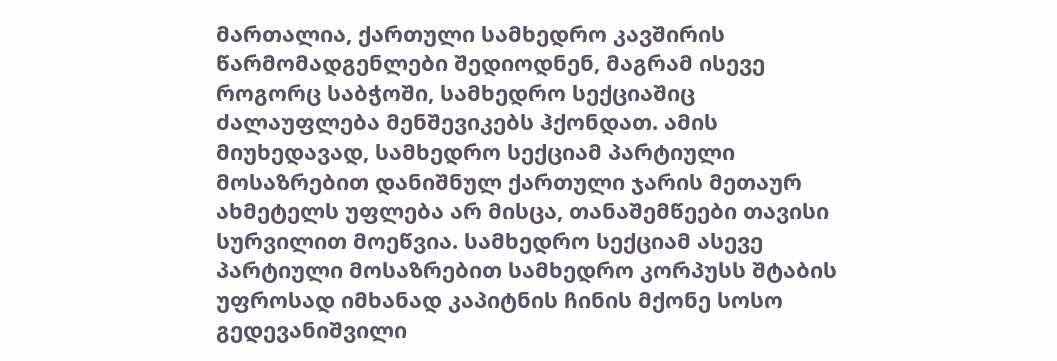მართალია, ქართული სამხედრო კავშირის წარმომადგენლები შედიოდნენ, მაგრამ ისევე როგორც საბჭოში, სამხედრო სექციაშიც ძალაუფლება მენშევიკებს ჰქონდათ. ამის მიუხედავად, სამხედრო სექციამ პარტიული მოსაზრებით დანიშნულ ქართული ჯარის მეთაურ ახმეტელს უფლება არ მისცა, თანაშემწეები თავისი სურვილით მოეწვია. სამხედრო სექციამ ასევე პარტიული მოსაზრებით სამხედრო კორპუსს შტაბის უფროსად იმხანად კაპიტნის ჩინის მქონე სოსო გედევანიშვილი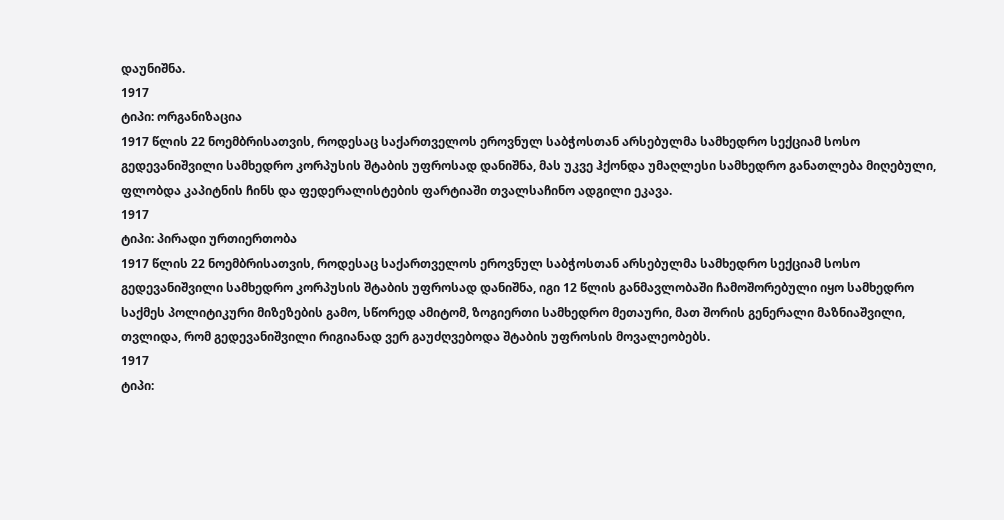დაუნიშნა.
1917
ტიპი: ორგანიზაცია
1917 წლის 22 ნოემბრისათვის, როდესაც საქართველოს ეროვნულ საბჭოსთან არსებულმა სამხედრო სექციამ სოსო გედევანიშვილი სამხედრო კორპუსის შტაბის უფროსად დანიშნა, მას უკვე ჰქონდა უმაღლესი სამხედრო განათლება მიღებული, ფლობდა კაპიტნის ჩინს და ფედერალისტების ფარტიაში თვალსაჩინო ადგილი ეკავა.
1917
ტიპი: პირადი ურთიერთობა
1917 წლის 22 ნოემბრისათვის, როდესაც საქართველოს ეროვნულ საბჭოსთან არსებულმა სამხედრო სექციამ სოსო გედევანიშვილი სამხედრო კორპუსის შტაბის უფროსად დანიშნა, იგი 12 წლის განმავლობაში ჩამოშორებული იყო სამხედრო საქმეს პოლიტიკური მიზეზების გამო, სწორედ ამიტომ, ზოგიერთი სამხედრო მეთაური, მათ შორის გენერალი მაზნიაშვილი, თვლიდა, რომ გედევანიშვილი რიგიანად ვერ გაუძღვებოდა შტაბის უფროსის მოვალეობებს.
1917
ტიპი: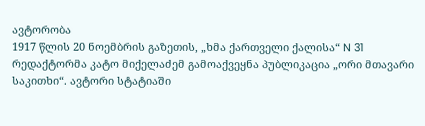ავტორობა
1917 წლის 20 ნოემბრის გაზეთის, „ხმა ქართველი ქალისა“ N 31 რედაქტორმა კატო მიქელაძემ გამოაქვეყნა პუბლიკაცია „ორი მთავარი საკითხი“. ავტორი სტატიაში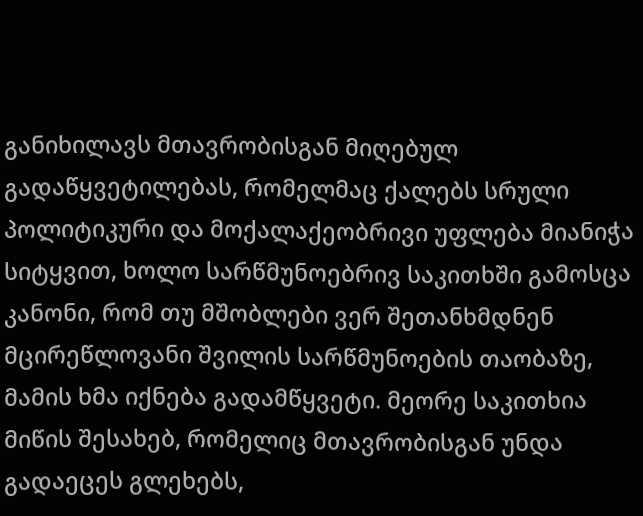განიხილავს მთავრობისგან მიღებულ გადაწყვეტილებას, რომელმაც ქალებს სრული პოლიტიკური და მოქალაქეობრივი უფლება მიანიჭა სიტყვით, ხოლო სარწმუნოებრივ საკითხში გამოსცა კანონი, რომ თუ მშობლები ვერ შეთანხმდნენ მცირეწლოვანი შვილის სარწმუნოების თაობაზე, მამის ხმა იქნება გადამწყვეტი. მეორე საკითხია მიწის შესახებ, რომელიც მთავრობისგან უნდა გადაეცეს გლეხებს,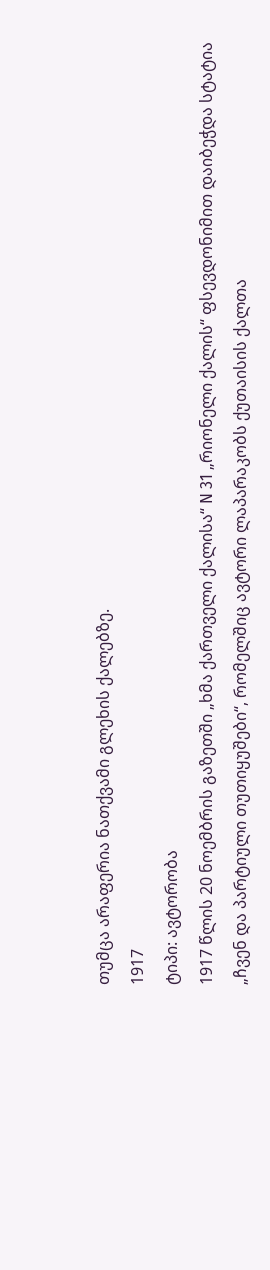თუმცა არაფერია ნათქვამი გლეხის ქალებზე.
1917
ტიპი: ავტორობა
1917 წლის 20 ნოემბრის გაზეთში „ხმა ქართველი ქალისა“ N 31 „რიონელი ქალის“ ფსევდონიმით დაიბეჭდა სტატია „ჩვენ და პარტიული თუთიყუშები“, რომელშიც ავტორი ლაპარაკობს ქუთაისის ქალთა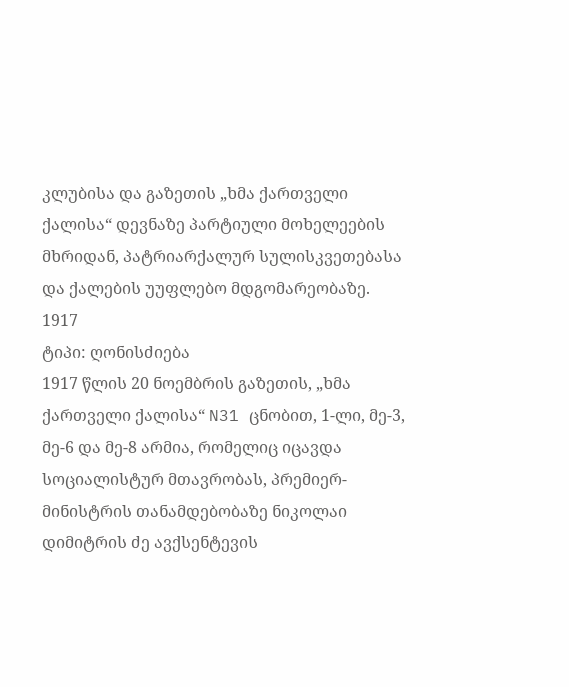კლუბისა და გაზეთის „ხმა ქართველი ქალისა“ დევნაზე პარტიული მოხელეების მხრიდან, პატრიარქალურ სულისკვეთებასა და ქალების უუფლებო მდგომარეობაზე.
1917
ტიპი: ღონისძიება
1917 წლის 20 ნოემბრის გაზეთის, „ხმა ქართველი ქალისა“ N31 ცნობით, 1-ლი, მე-3, მე-6 და მე-8 არმია, რომელიც იცავდა სოციალისტურ მთავრობას, პრემიერ-მინისტრის თანამდებობაზე ნიკოლაი დიმიტრის ძე ავქსენტევის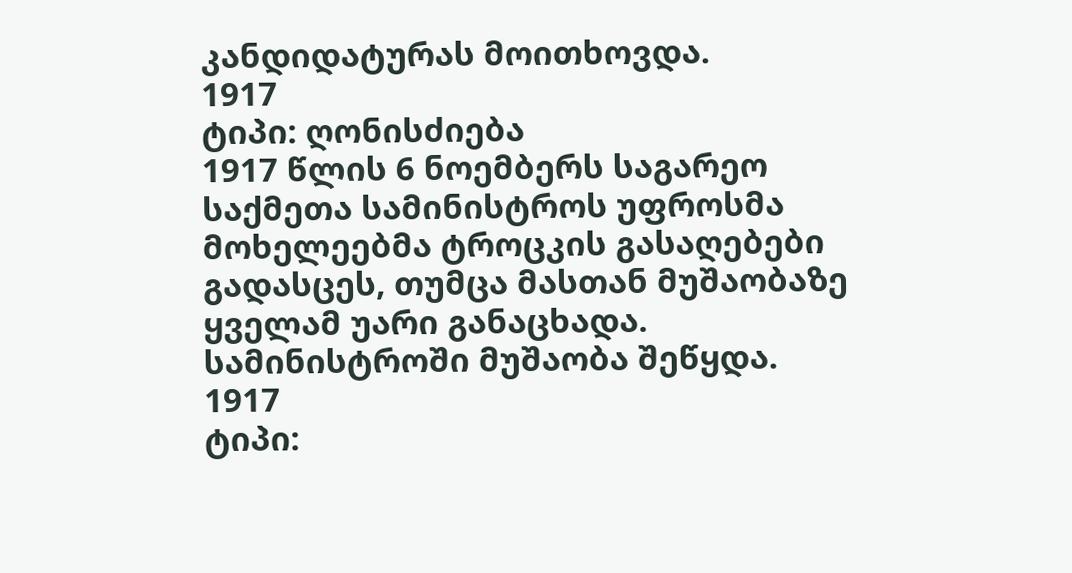კანდიდატურას მოითხოვდა.
1917
ტიპი: ღონისძიება
1917 წლის 6 ნოემბერს საგარეო საქმეთა სამინისტროს უფროსმა მოხელეებმა ტროცკის გასაღებები გადასცეს, თუმცა მასთან მუშაობაზე ყველამ უარი განაცხადა. სამინისტროში მუშაობა შეწყდა.
1917
ტიპი: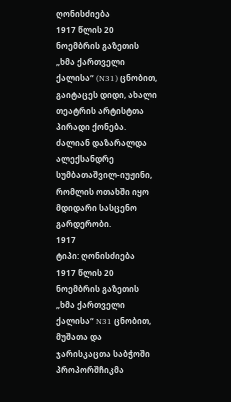ღონისძიება
1917 წლის 20 ნოემბრის გაზეთის „ხმა ქართველი ქალისა“ (N31) ცნობით, გაიტაცეს დიდი, ახალი თეატრის არტისტთა პირადი ქონება. ძალიან დაზარალდა ალექსანდრე სუმბათაშვილ-იუჟინი, რომლის ოთახში იყო მდიდარი სასცენო გარდერობი.
1917
ტიპი: ღონისძიება
1917 წლის 20 ნოემბრის გაზეთის „ხმა ქართველი ქალისა“ N31 ცნობით, მუშათა და ჯარისკაცთა საბჭოში პროპორშჩიკმა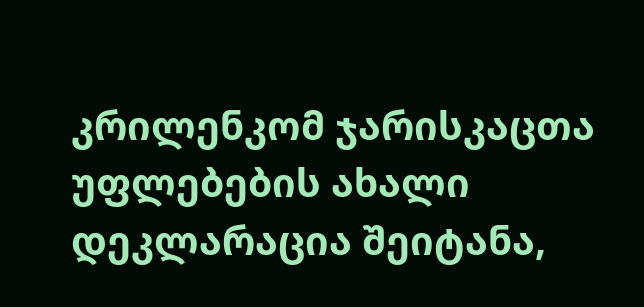კრილენკომ ჯარისკაცთა უფლებების ახალი დეკლარაცია შეიტანა,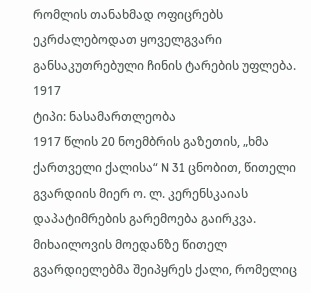რომლის თანახმად ოფიცრებს ეკრძალებოდათ ყოველგვარი განსაკუთრებული ჩინის ტარების უფლება.
1917
ტიპი: ნასამართლეობა
1917 წლის 20 ნოემბრის გაზეთის, „ხმა ქართველი ქალისა“ N 31 ცნობით, წითელი გვარდიის მიერ ო. ლ. კერენსკაიას დაპატიმრების გარემოება გაირკვა. მიხაილოვის მოედანზე წითელ გვარდიელებმა შეიპყრეს ქალი, რომელიც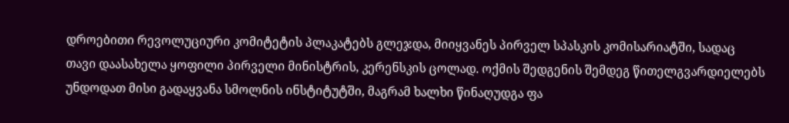დროებითი რევოლუციური კომიტეტის პლაკატებს გლეჯდა, მიიყვანეს პირველ სპასკის კომისარიატში, სადაც თავი დაასახელა ყოფილი პირველი მინისტრის, კერენსკის ცოლად. ოქმის შედგენის შემდეგ წითელგვარდიელებს უნდოდათ მისი გადაყვანა სმოლნის ინსტიტუტში, მაგრამ ხალხი წინაღუდგა ფა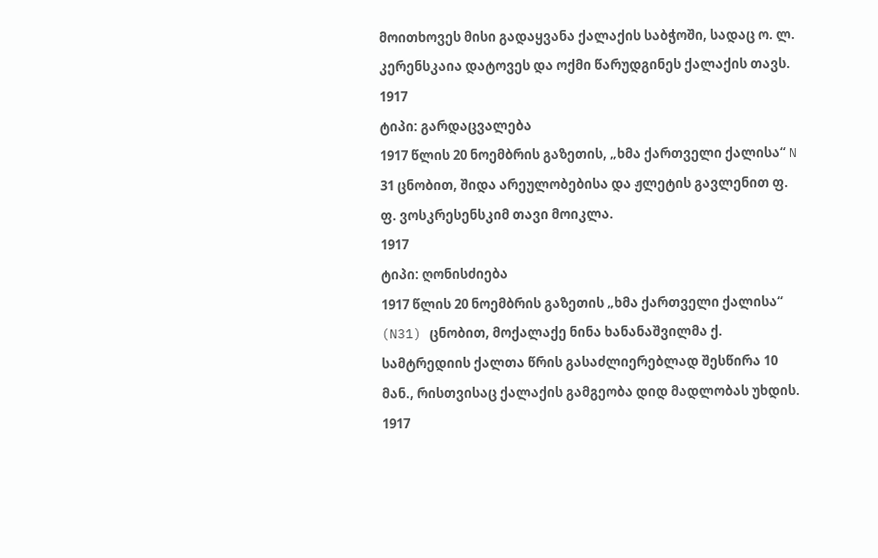მოითხოვეს მისი გადაყვანა ქალაქის საბჭოში, სადაც ო. ლ. კერენსკაია დატოვეს და ოქმი წარუდგინეს ქალაქის თავს.
1917
ტიპი: გარდაცვალება
1917 წლის 20 ნოემბრის გაზეთის, „ხმა ქართველი ქალისა“ N 31 ცნობით, შიდა არეულობებისა და ჟლეტის გავლენით ფ. ფ. ვოსკრესენსკიმ თავი მოიკლა.
1917
ტიპი: ღონისძიება
1917 წლის 20 ნოემბრის გაზეთის „ხმა ქართველი ქალისა“ (N31) ცნობით, მოქალაქე ნინა ხანანაშვილმა ქ. სამტრედიის ქალთა წრის გასაძლიერებლად შესწირა 10 მან., რისთვისაც ქალაქის გამგეობა დიდ მადლობას უხდის.
1917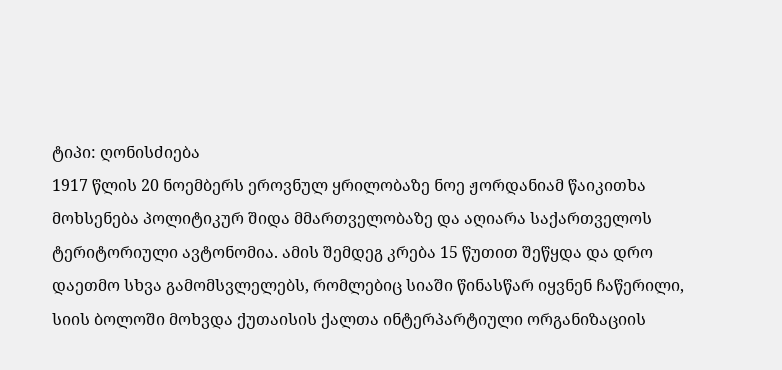ტიპი: ღონისძიება
1917 წლის 20 ნოემბერს ეროვნულ ყრილობაზე ნოე ჟორდანიამ წაიკითხა მოხსენება პოლიტიკურ შიდა მმართველობაზე და აღიარა საქართველოს ტერიტორიული ავტონომია. ამის შემდეგ კრება 15 წუთით შეწყდა და დრო დაეთმო სხვა გამომსვლელებს, რომლებიც სიაში წინასწარ იყვნენ ჩაწერილი, სიის ბოლოში მოხვდა ქუთაისის ქალთა ინტერპარტიული ორგანიზაციის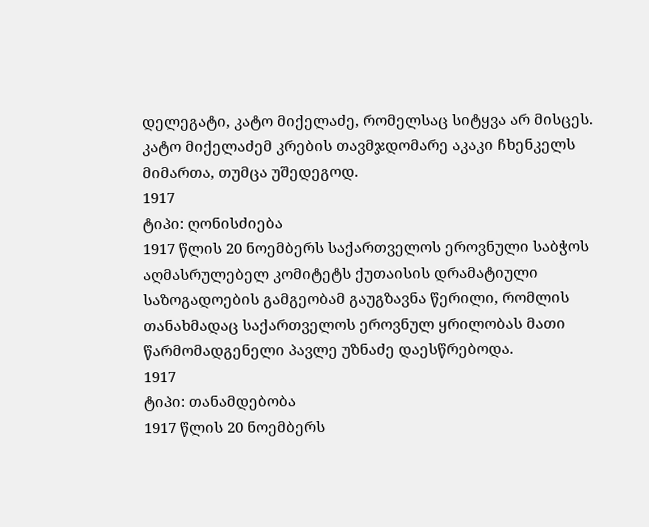დელეგატი, კატო მიქელაძე, რომელსაც სიტყვა არ მისცეს. კატო მიქელაძემ კრების თავმჯდომარე აკაკი ჩხენკელს მიმართა, თუმცა უშედეგოდ.
1917
ტიპი: ღონისძიება
1917 წლის 20 ნოემბერს საქართველოს ეროვნული საბჭოს აღმასრულებელ კომიტეტს ქუთაისის დრამატიული საზოგადოების გამგეობამ გაუგზავნა წერილი, რომლის თანახმადაც საქართველოს ეროვნულ ყრილობას მათი წარმომადგენელი პავლე უზნაძე დაესწრებოდა.
1917
ტიპი: თანამდებობა
1917 წლის 20 ნოემბერს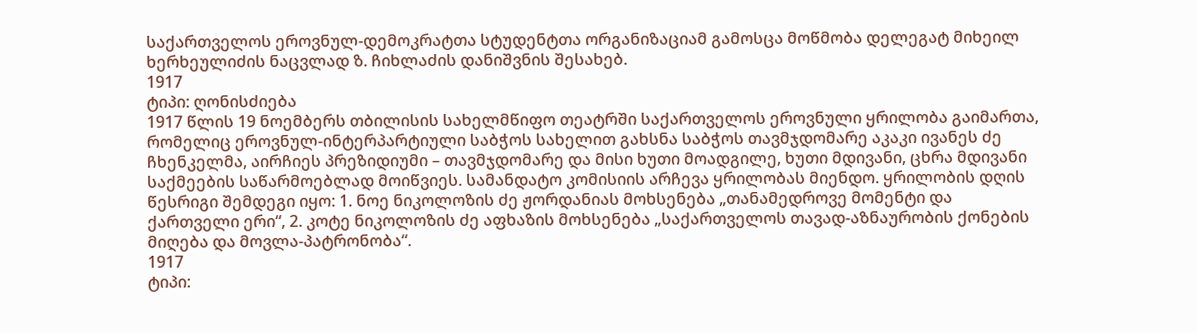საქართველოს ეროვნულ-დემოკრატთა სტუდენტთა ორგანიზაციამ გამოსცა მოწმობა დელეგატ მიხეილ ხერხეულიძის ნაცვლად ზ. ჩიხლაძის დანიშვნის შესახებ.
1917
ტიპი: ღონისძიება
1917 წლის 19 ნოემბერს თბილისის სახელმწიფო თეატრში საქართველოს ეროვნული ყრილობა გაიმართა, რომელიც ეროვნულ-ინტერპარტიული საბჭოს სახელით გახსნა საბჭოს თავმჯდომარე აკაკი ივანეს ძე ჩხენკელმა, აირჩიეს პრეზიდიუმი – თავმჯდომარე და მისი ხუთი მოადგილე, ხუთი მდივანი, ცხრა მდივანი საქმეების საწარმოებლად მოიწვიეს. სამანდატო კომისიის არჩევა ყრილობას მიენდო. ყრილობის დღის წესრიგი შემდეგი იყო: 1. ნოე ნიკოლოზის ძე ჟორდანიას მოხსენება „თანამედროვე მომენტი და ქართველი ერი“, 2. კოტე ნიკოლოზის ძე აფხაზის მოხსენება „საქართველოს თავად-აზნაურობის ქონების მიღება და მოვლა-პატრონობა“.
1917
ტიპი: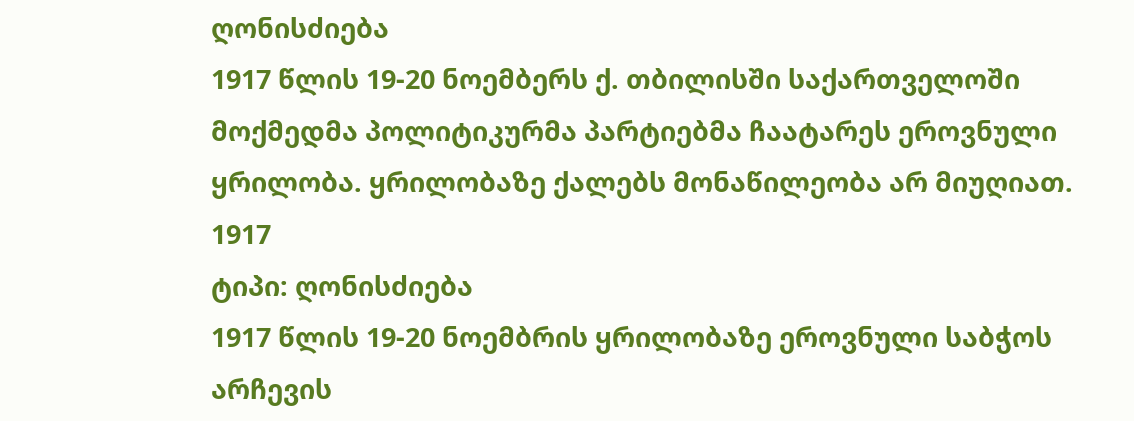ღონისძიება
1917 წლის 19-20 ნოემბერს ქ. თბილისში საქართველოში მოქმედმა პოლიტიკურმა პარტიებმა ჩაატარეს ეროვნული ყრილობა. ყრილობაზე ქალებს მონაწილეობა არ მიუღიათ.
1917
ტიპი: ღონისძიება
1917 წლის 19-20 ნოემბრის ყრილობაზე ეროვნული საბჭოს არჩევის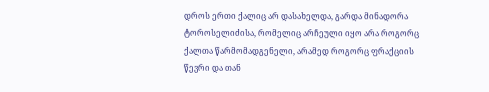დროს ერთი ქალიც არ დასახელდა, გარდა მინადორა ტოროსელიძისა, რომელიც არჩეული იყო არა როგორც ქალთა წარმომადგენელი, არამედ როგორც ფრაქციის წევრი და თან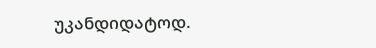უკანდიდატოდ.